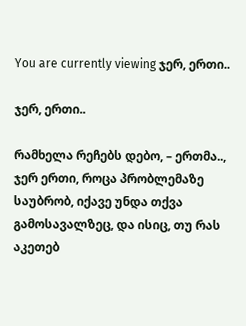You are currently viewing ჯერ, ერთი..

ჯერ, ერთი..

რამხელა რეჩებს დებო, – ერთმა..,
ჯერ ერთი, როცა პრობლემაზე საუბრობ, იქავე უნდა თქვა გამოსავალზეც, და ისიც, თუ რას აკეთებ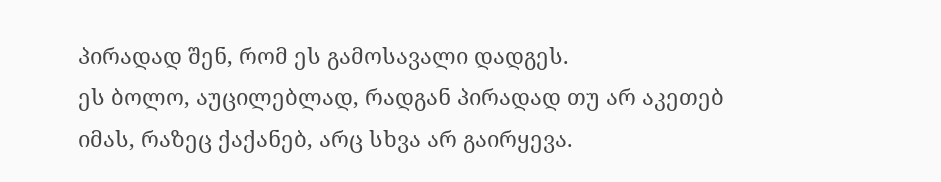პირადად შენ, რომ ეს გამოსავალი დადგეს.
ეს ბოლო, აუცილებლად, რადგან პირადად თუ არ აკეთებ იმას, რაზეც ქაქანებ, არც სხვა არ გაირყევა.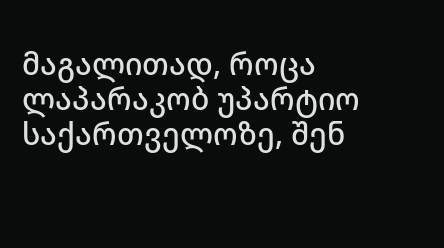მაგალითად, როცა ლაპარაკობ უპარტიო საქართველოზე, შენ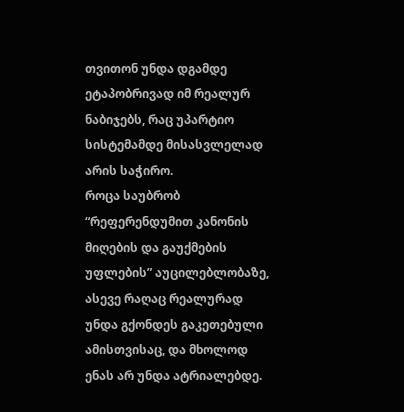თვითონ უნდა დგამდე ეტაპობრივად იმ რეალურ ნაბიჯებს, რაც უპარტიო სისტემამდე მისასვლელად არის საჭირო.
როცა საუბრობ “რეფერენდუმით კანონის მიღების და გაუქმების უფლების” აუცილებლობაზე, ასევე რაღაც რეალურად უნდა გქონდეს გაკეთებული ამისთვისაც, და მხოლოდ ენას არ უნდა ატრიალებდე.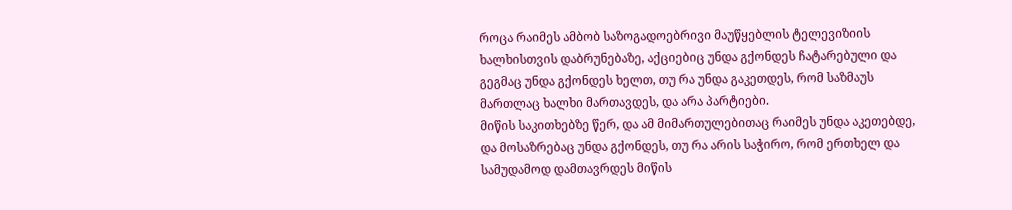როცა რაიმეს ამბობ საზოგადოებრივი მაუწყებლის ტელევიზიის ხალხისთვის დაბრუნებაზე, აქციებიც უნდა გქონდეს ჩატარებული და გეგმაც უნდა გქონდეს ხელთ, თუ რა უნდა გაკეთდეს, რომ საზმაუს მართლაც ხალხი მართავდეს, და არა პარტიები.
მიწის საკითხებზე წერ, და ამ მიმართულებითაც რაიმეს უნდა აკეთებდე, და მოსაზრებაც უნდა გქონდეს, თუ რა არის საჭირო, რომ ერთხელ და სამუდამოდ დამთავრდეს მიწის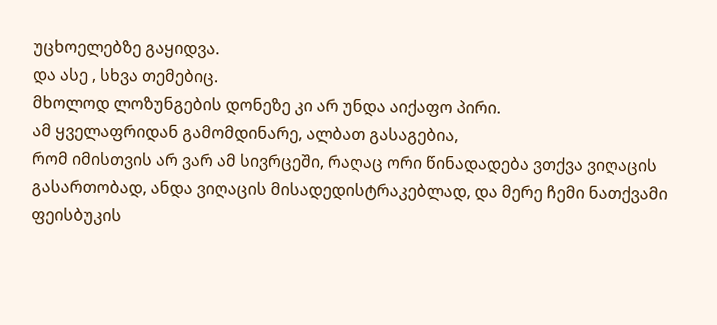უცხოელებზე გაყიდვა.
და ასე , სხვა თემებიც.
მხოლოდ ლოზუნგების დონეზე კი არ უნდა აიქაფო პირი.
ამ ყველაფრიდან გამომდინარე, ალბათ გასაგებია,
რომ იმისთვის არ ვარ ამ სივრცეში, რაღაც ორი წინადადება ვთქვა ვიღაცის გასართობად, ანდა ვიღაცის მისადედისტრაკებლად, და მერე ჩემი ნათქვამი ფეისბუკის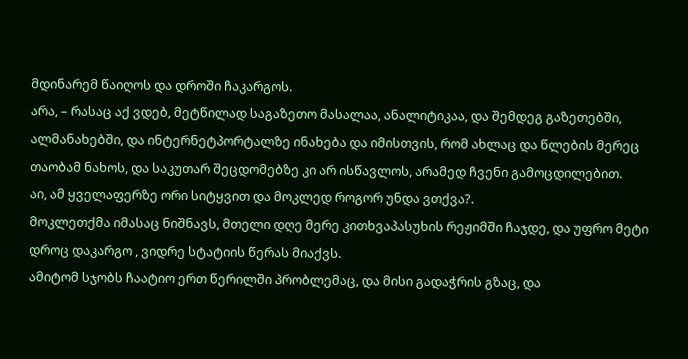მდინარემ წაიღოს და დროში ჩაკარგოს.
არა, – რასაც აქ ვდებ, მეტწილად საგაზეთო მასალაა, ანალიტიკაა, და შემდეგ გაზეთებში, ალმანახებში, და ინტერნეტპორტალზე ინახება და იმისთვის, რომ ახლაც და წლების მერეც თაობამ ნახოს, და საკუთარ შეცდომებზე კი არ ისწავლოს, არამედ ჩვენი გამოცდილებით.
აი, ამ ყველაფერზე ორი სიტყვით და მოკლედ როგორ უნდა ვთქვა?.
მოკლეთქმა იმასაც ნიშნავს, მთელი დღე მერე კითხვაპასუხის რეჟიმში ჩაჯდე, და უფრო მეტი დროც დაკარგო , ვიდრე სტატიის წერას მიაქვს.
ამიტომ სჯობს ჩაატიო ერთ წერილში პრობლემაც, და მისი გადაჭრის გზაც, და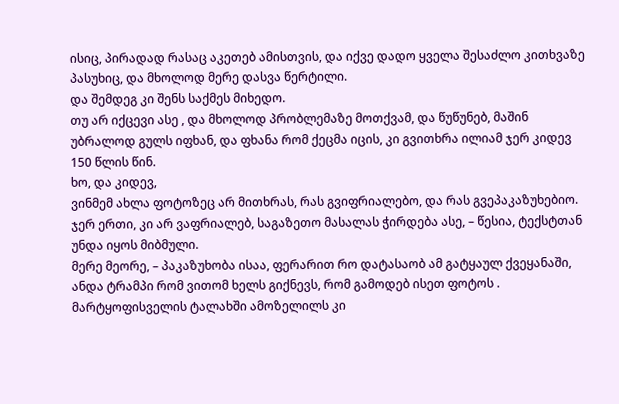ისიც, პირადად რასაც აკეთებ ამისთვის, და იქვე დადო ყველა შესაძლო კითხვაზე პასუხიც, და მხოლოდ მერე დასვა წერტილი.
და შემდეგ კი შენს საქმეს მიხედო.
თუ არ იქცევი ასე , და მხოლოდ პრობლემაზე მოთქვამ, და წუწუნებ, მაშინ უბრალოდ გულს იფხან, და ფხანა რომ ქეცმა იცის, კი გვითხრა ილიამ ჯერ კიდევ 150 წლის წინ.
ხო, და კიდევ,
ვინმემ ახლა ფოტოზეც არ მითხრას, რას გვიფრიალებო, და რას გვეპაკაზუხებიო.
ჯერ ერთი, კი არ ვაფრიალებ, საგაზეთო მასალას ჭირდება ასე, – წესია, ტექსტთან უნდა იყოს მიბმული.
მერე მეორე, – პაკაზუხობა ისაა, ფერარით რო დატასაობ ამ გატყაულ ქვეყანაში, ანდა ტრამპი რომ ვითომ ხელს გიქნევს, რომ გამოდებ ისეთ ფოტოს .
მარტყოფისველის ტალახში ამოზელილს კი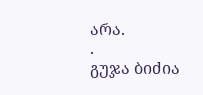არა.
.
გუჯა ბიძია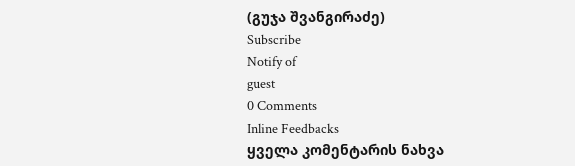(გუჯა შვანგირაძე)
Subscribe
Notify of
guest
0 Comments
Inline Feedbacks
ყველა კომენტარის ნახვა